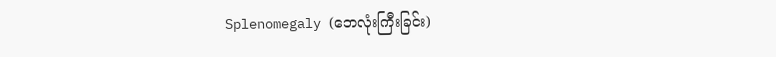Splenomegaly (ဘေလုံးကြီးခြင်း)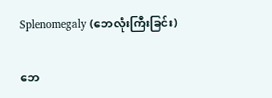Splenomegaly (ဘေလုံးကြီးခြင်း)

ဘေ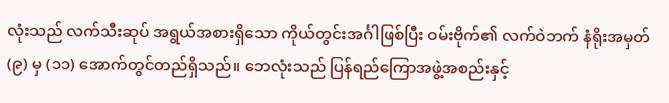လုံးသည် လက်သီးဆုပ် အရွယ်အစားရှိသော ကိုယ်တွင်းအင်္ဂါဖြစ်ပြီး ဝမ်းဗိုက်၏ လက်ဝဲဘက် နံရိုးအမှတ် (၉) မှ (၁၁) အောက်တွင်တည်ရှိသည်။ ဘေလုံးသည် ပြန်ရည်ကြောအဖွဲ့အစည်းနှင့်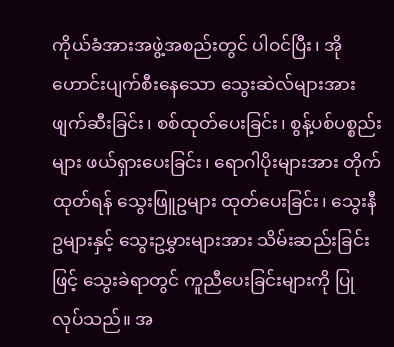ကိုယ်ခံအားအဖွဲ့အစည်းတွင် ပါဝင်ပြီး၊ အိုဟောင်းပျက်စီးနေသော သွေးဆဲလ်များအား ဖျက်ဆီးခြင်း၊ စစ်ထုတ်ပေးခြင်း၊ စွန့်ပစ်ပစ္စည်းများ ဖယ်ရှားပေးခြင်း၊ ရောဂါပိုးများအား တိုက်ထုတ်ရန် သွေးဖြူဥများ ထုတ်ပေးခြင်း၊ သွေးနီဥများနှင့် သွေးဥမွှားများအား သိမ်းဆည်းခြင်းဖြင့် သွေးခဲရာတွင် ကူညီပေးခြင်းများကို ပြုလုပ်သည်။ အ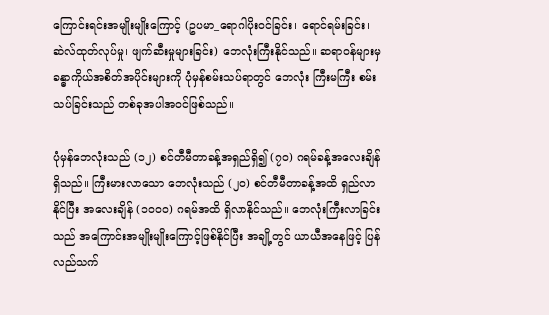ကြောင်းရင်းအမျိုးမျိုးကြောင့် (ဥပမာ_ရောဂါပိုးဝင်ခြင်း၊ ရောင်ရမ်းခြင်း၊ ဆဲလ်ထုတ်လုပ်မှု၊ ဖျက်ဆီးမှုများခြင်း) ဘေလုံးကြီးနိုင်သည်။ ဆရာဝန်များမှ ခန္ဓာကိုယ်အစိတ်အပိုင်းများကို ပုံမှန်စမ်းသပ်ရာတွင် ဘေလုံး ကြီးမကြီး စမ်းသပ်ခြင်းသည် တစ်ခုအပါအဝင်ဖြစ်သည်။

ပုံမှန်ဘေလုံးသည် (၁၂) စင်တီမီတာခန့်အရှည်ရှိ၍ (၇၀) ဂရမ်ခန့်အလေးချိန်ရှိသည်။ ကြီးမားလာသော ဘေလုံးသည် (၂၀) စင်တီမီတာခန့်အထိ ရှည်လာနိုင်ပြီး အလေးချိန် (၁၀၀၀) ဂရမ်အထိ ရှိလာနိုင်သည်။ ဘေလုံးကြီးလာခြင်းသည် အကြောင်းအမျိုးမျိုးကြောင့်ဖြစ်နိုင်ပြီး အချို့တွင် ယာယီအနေဖြင့် ပြန်လည်သက်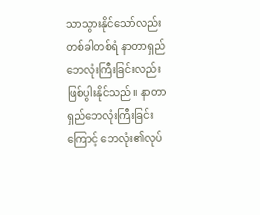သာသွားနိုင်သော်လည်း တစ်ခါတစ်ရံ နာတာရှည် ဘေလုံးကြီးခြင်းလည်း ဖြစ်ပွါးနိုင်သည်။ နာတာရှည်ဘေလုံးကြီးခြင်းကြောင့် ဘေလုံး၏လုပ်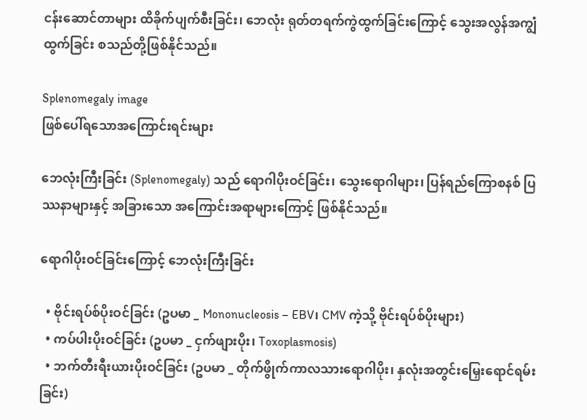ငန်းဆောင်တာများ ထိခိုက်ပျက်စီးခြင်း၊ ဘေလုံး ရုတ်တရက်ကွဲထွက်ခြင်းကြောင့် သွေးအလွန်အကျွံထွက်ခြင်း စသည်တို့ဖြစ်နိုင်သည်။

Splenomegaly image
ဖြစ်ပေါ်ရသောအကြောင်းရင်းများ

ဘေလုံးကြီးခြင်း (Splenomegaly) သည် ရောဂါပိုးဝင်ခြင်း၊ သွေးရောဂါများ၊ ပြန်ရည်ကြောစနစ် ပြဿနာများနှင့် အခြားသော အကြောင်းအရာများကြောင့် ဖြစ်နိုင်သည်။

ရောဂါပိုးဝင်ခြင်းကြောင့် ဘေလုံးကြီးခြင်း

  • ဗိုင်းရပ်စ်ပိုးဝင်ခြင်း (ဥပမာ _ Mononucleosis – EBV၊ CMV ကဲ့သို့ ဗိုင်းရပ်စ်ပိုးများ)
  • ကပ်ပါးပိုးဝင်ခြင်း (ဥပမာ _ ငှက်ဖျားပိုး၊ Toxoplasmosis)
  • ဘက်တီးရီးယားပိုးဝင်ခြင်း (ဥပမာ _ တိုက်ဖွိုက်ကာလသားရောဂါပိုး၊ နှလုံးအတွင်းမြှေးရောင်ရမ်းခြင်း)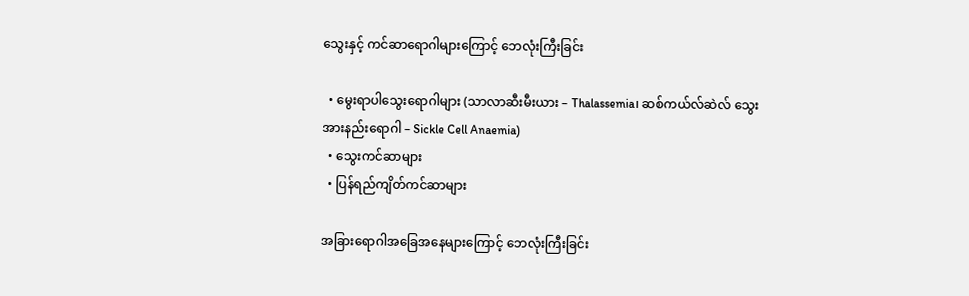သွေးနှင့် ကင်ဆာရောဂါများကြောင့် ဘေလုံးကြီးခြင်း

  • မွေးရာပါသွေးရောဂါများ (သာလာဆီးမီးယား – Thalassemia၊ ဆစ်ကယ်လ်ဆဲလ် သွေးအားနည်းရောဂါ – Sickle Cell Anaemia)
  • သွေးကင်ဆာများ
  • ပြန်ရည်ကျိတ်ကင်ဆာများ

အခြားရောဂါအခြေအနေများကြောင့် ဘေလုံးကြီးခြင်း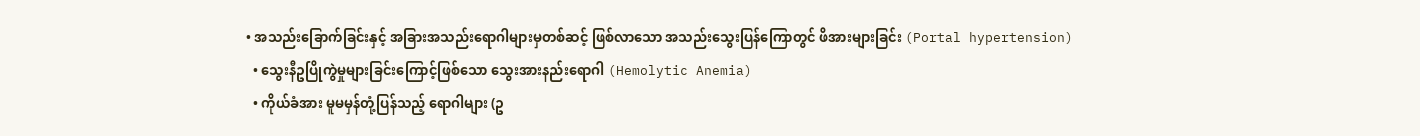• အသည်းခြောက်ခြင်းနှင့် အခြားအသည်းရောဂါများမှတစ်ဆင့် ဖြစ်လာသော အသည်းသွေးပြန်ကြောတွင် ဖိအားများခြင်း (Portal hypertension)
  • သွေးနီဥပြိုကွဲမှုများခြင်းကြောင့်ဖြစ်သော သွေးအားနည်းရောဂါ (Hemolytic Anemia)
  • ကိုယ်ခံအား မူမမှန်တုံ့ပြန်သည့် ရောဂါများ (ဥ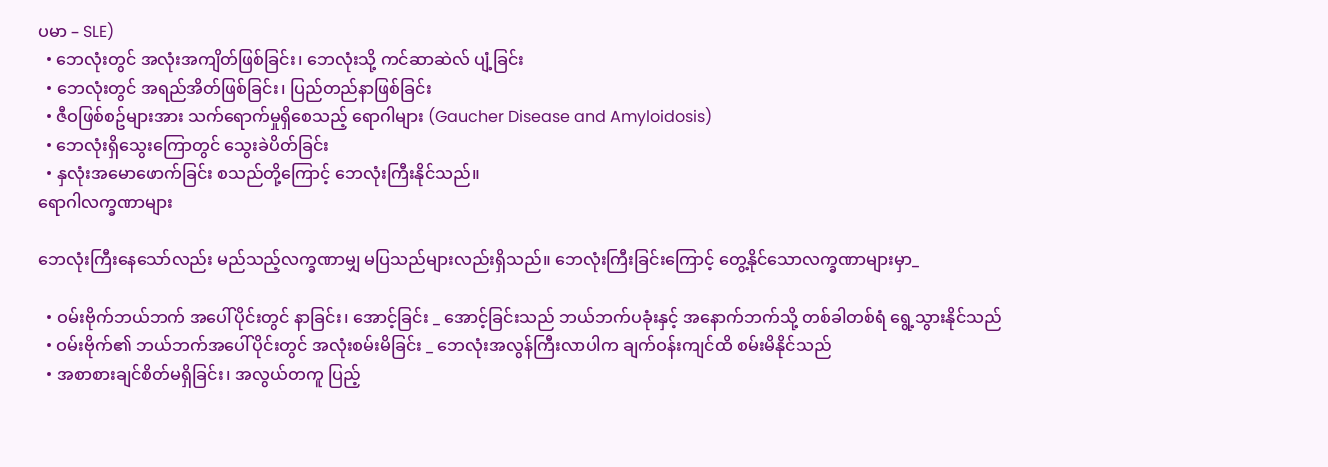ပမာ – SLE)
  • ဘေလုံးတွင် အလုံးအကျိတ်ဖြစ်ခြင်း၊ ဘေလုံးသို့ ကင်ဆာဆဲလ် ပျံ့ခြင်း
  • ဘေလုံးတွင် အရည်အိတ်ဖြစ်ခြင်း၊ ပြည်တည်နာဖြစ်ခြင်း
  • ဇီဝဖြစ်စဥ်များအား သက်ရောက်မှုရှိစေသည့် ရောဂါများ (Gaucher Disease and Amyloidosis)
  • ဘေလုံးရှိသွေးကြောတွင် သွေးခဲပိတ်ခြင်း
  • နှလုံးအမောဖောက်ခြင်း စသည်တို့ကြောင့် ဘေလုံးကြီးနိုင်သည်။
ရောဂါလက္ခဏာများ

ဘေလုံးကြီးနေသော်လည်း မည်သည့်လက္ခဏာမျှ မပြသည်များလည်းရှိသည်။ ဘေလုံးကြီးခြင်းကြောင့် တွေ့နိုင်သောလက္ခဏာများမှာ_

  • ဝမ်းဗိုက်ဘယ်ဘက် အပေါ်ပိုင်းတွင် နာခြင်း၊ အောင့်ခြင်း _ အောင့်ခြင်းသည် ဘယ်ဘက်ပခုံးနှင့် အနောက်ဘက်သို့ တစ်ခါတစ်ရံ ရွေ့သွားနိုင်သည်
  • ဝမ်းဗိုက်၏ ဘယ်ဘက်အပေါ်ပိုင်းတွင် အလုံးစမ်းမိခြင်း _ ဘေလုံးအလွန်ကြီးလာပါက ချက်ဝန်းကျင်ထိ စမ်းမိနိုင်သည်
  • အစာစားချင်စိတ်မရှိခြင်း၊ အလွယ်တကူ ပြည့်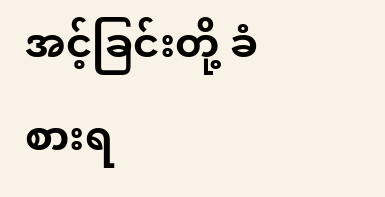အင့်ခြင်းတို့ ခံစားရ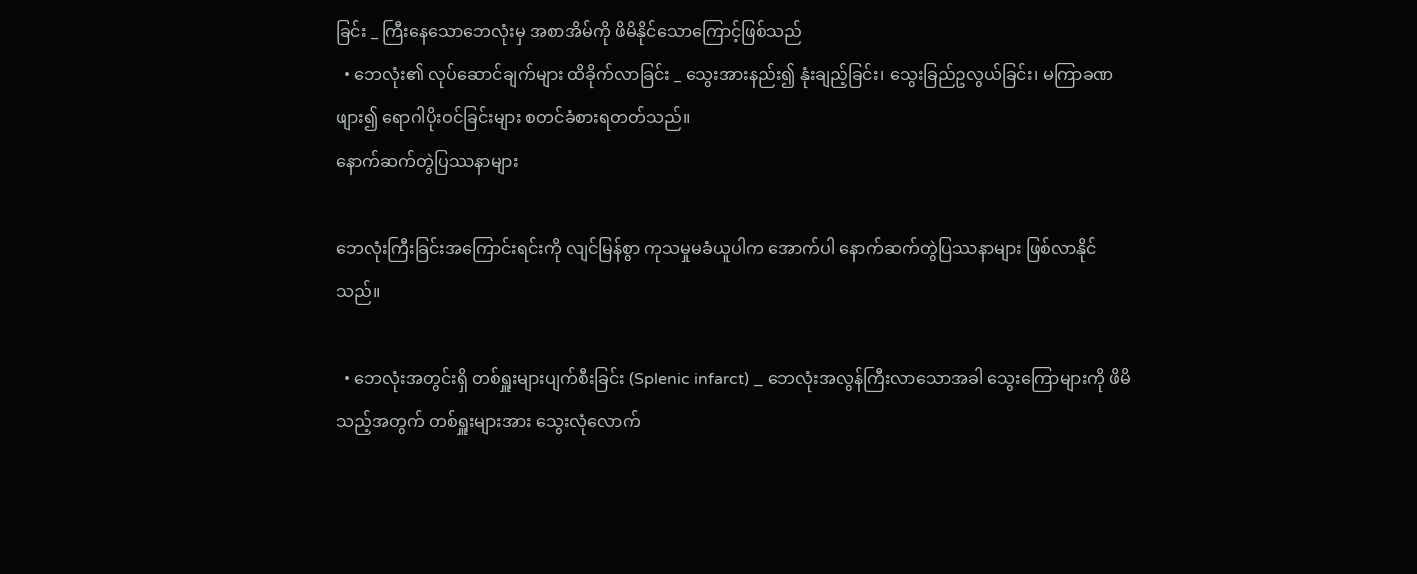ခြင်း _ ကြီးနေသောဘေလုံးမှ အစာအိမ်ကို ဖိမိနိုင်သောကြောင့်ဖြစ်သည်
  • ဘေလုံး၏ လုပ်ဆောင်ချက်များ ထိခိုက်လာခြင်း _ သွေးအားနည်း၍ နုံးချည့်ခြင်း၊ သွေးခြည်ဥလွယ်ခြင်း၊ မကြာခဏဖျား၍ ရောဂါပိုးဝင်ခြင်းများ စတင်ခံစားရတတ်သည်။
နောက်ဆက်တွဲပြဿနာများ

ဘေလုံးကြီးခြင်းအကြောင်းရင်းကို လျင်မြန်စွာ ကုသမှုမခံယူပါက အောက်ပါ နောက်ဆက်တွဲပြဿနာများ ဖြစ်လာနိုင်သည်။

  • ဘေလုံးအတွင်းရှိ တစ်ရှူးများပျက်စီးခြင်း (Splenic infarct) _ ဘေလုံးအလွန်ကြီးလာသောအခါ သွေးကြောများကို ဖိမိသည့်အတွက် တစ်ရှူးများအား သွေးလုံလောက်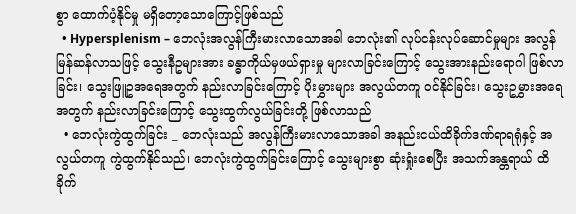စွာ ထောက်ပံ့နိုင်မှု မရှိတော့သောကြောင့်ဖြစ်သည်
  • Hypersplenism – ဘေလုံးအလွန်ကြီးမားလာသောအခါ ဘေလုံး၏ လုပ်ငန်းလုပ်ဆောင်မှုများ အလွန်မြန်ဆန်လာသဖြင့် သွေးနီဥများအား ခန္ဓာကိုယ်မှဖယ်ရှားမှု များလာခြင်းကြောင့် သွေးအားနည်းရောဂါ ဖြစ်လာခြင်း၊ သွေးဖြူဥအရေအတွက် နည်းလာခြင်းကြောင့် ပိုးမွှားများ အလွယ်တကူ ဝင်နိုင်ခြင်း၊ သွေးဥမွှားအရေအတွက် နည်းလာခြင်းကြောင့် သွေးထွက်လွယ်ခြင်းတို့ ဖြစ်လာသည်
  • ဘေလုံးကွဲထွက်ခြင်း _ ဘေလုံးသည် အလွန်ကြီးမားလာသောအခါ အနည်းငယ်ထိခိုက်ဒဏ်ရာရရုံနှင့် အလွယ်တကူ ကွဲထွက်နိုင်သည်၊ ဘေလုံးကွဲထွက်ခြင်းကြောင့် သွေးများစွာ ဆုံးရှုံးစေပြီး အသက်အန္တရာယ် ထိခိုက်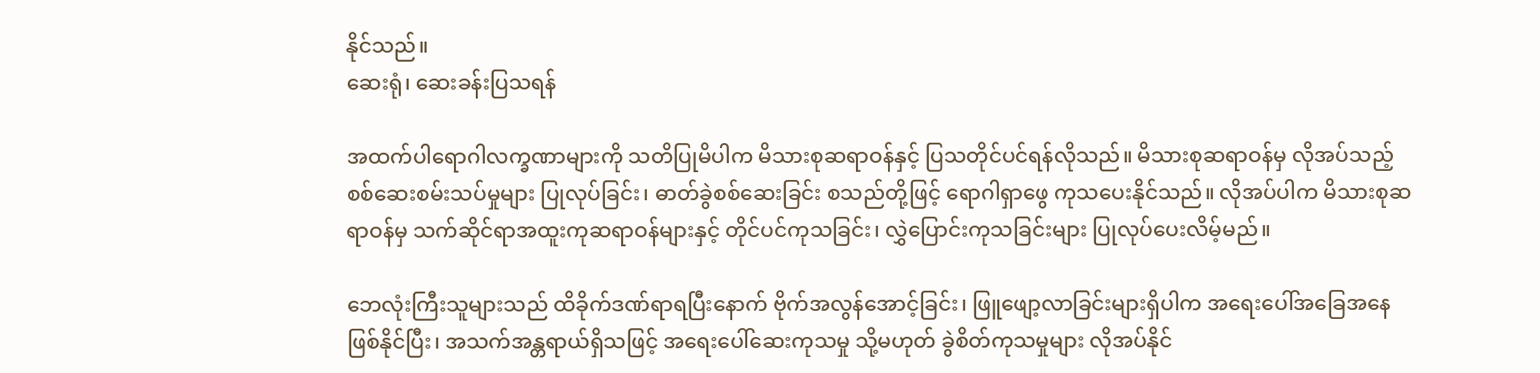နိုင်သည်။
ဆေးရုံ၊ ဆေးခန်းပြသရန်

အထက်ပါရောဂါလက္ခဏာများကို သတိပြုမိပါက မိသားစုဆရာဝန်နှင့် ပြသတိုင်ပင်ရန်လိုသည်။ မိသားစုဆရာဝန်မှ လိုအပ်သည့် စစ်ဆေးစမ်းသပ်မှုများ ပြုလုပ်ခြင်း၊ ဓာတ်ခွဲစစ်ဆေးခြင်း စသည်တို့ဖြင့် ရောဂါရှာ‌ဖွေ ကုသပေးနိုင်သည်။ လိုအပ်ပါက မိသားစုဆရာဝန်မှ သက်ဆိုင်ရာအထူးကုဆရာဝန်များနှင့် တိုင်ပင်ကုသခြင်း၊ လွှဲပြောင်းကုသခြင်းများ ပြုလုပ်ပေးလိမ့်မည်။

ဘေလုံးကြီးသူများသည် ထိခိုက်ဒဏ်ရာရပြီးနောက် ဗိုက်အလွန်အောင့်ခြင်း၊ ဖြူဖျော့လာခြင်းများရှိပါက အရေးပေါ်အခြေအနေဖြစ်နိုင်ပြီး၊ အသက်အန္တရာယ်ရှိသဖြင့် အရေးပေါ်ဆေးကုသမှု သို့မဟုတ် ခွဲစိတ်ကုသမှုများ လိုအပ်နိုင်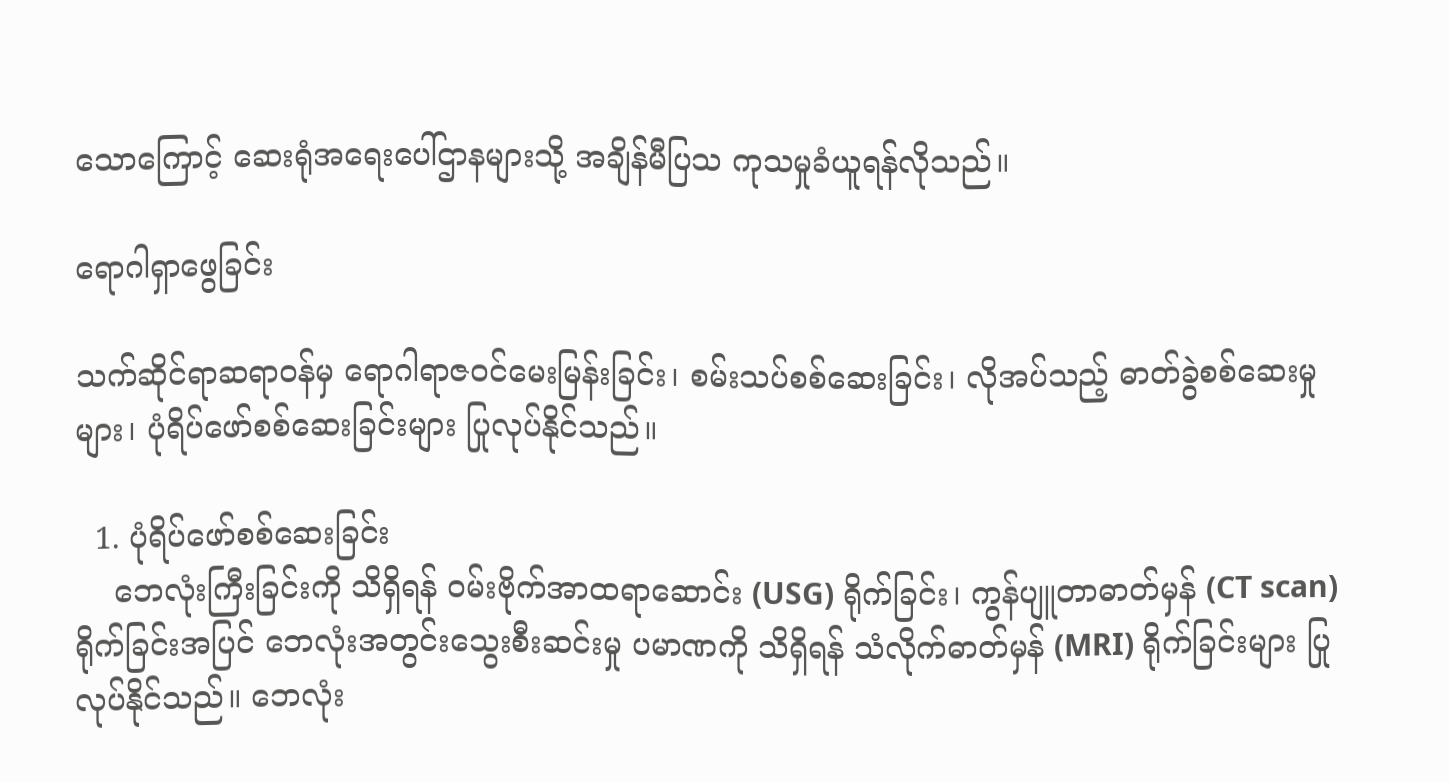သောကြောင့် ဆေးရုံအရေးပေါ်ဌာနများသို့ အချိန်မီပြသ ကုသမှုခံယူရန်လိုသည်။

ရောဂါရှာဖွေခြင်း

သက်ဆိုင်ရာဆရာဝန်မှ ရောဂါရာဇဝင်မေးမြန်းခြင်း၊ စမ်းသပ်စစ်ဆေးခြင်း၊ လိုအပ်သည့် ဓာတ်ခွဲစစ်ဆေးမှုများ၊ ပုံရိပ်ဖော်စစ်ဆေးခြင်းများ ပြုလုပ်နိုင်သည်။

  1. ပုံရိပ်ဖော်စစ်ဆေးခြင်း
    ဘေလုံးကြီးခြင်းကို သိရှိရန် ဝမ်းဗိုက်အာထရာဆောင်း (USG) ရိုက်ခြင်း၊ ကွန်ပျူတာဓာတ်မှန် (CT scan) ရိုက်ခြင်းအပြင် ဘေလုံးအတွင်းသွေးစီးဆင်းမှု ပမာဏကို သိရှိရန် သံလိုက်ဓာတ်မှန် (MRI) ရိုက်ခြင်းများ ပြုလုပ်နိုင်သည်။ ဘေလုံး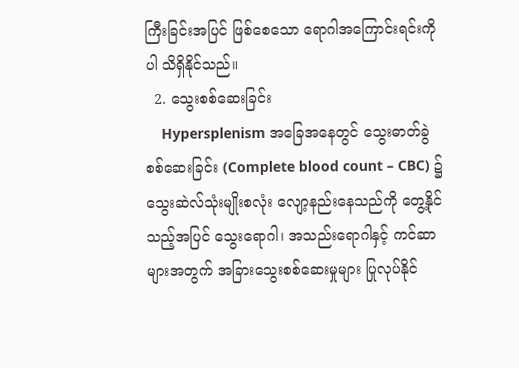ကြီးခြင်းအပြင် ဖြစ်စေသော ရောဂါအကြောင်းရင်းကိုပါ သိရှိနိုင်သည်။
  2. သွေးစစ်ဆေးခြင်း
    Hypersplenism အခြေအနေတွင် သွေးဓာတ်ခွဲစစ်ဆေးခြင်း (Complete blood count – CBC) ၌ သွေးဆဲလ်သုံးမျိုးစလုံး လျော့နည်းနေသည်ကို တွေ့နိုင်သည့်အပြင် သွေးရောဂါ၊ အသည်းရောဂါနှင့် ကင်ဆာများအတွက် အခြားသွေးစစ်ဆေးမှုများ ပြုလုပ်နိုင်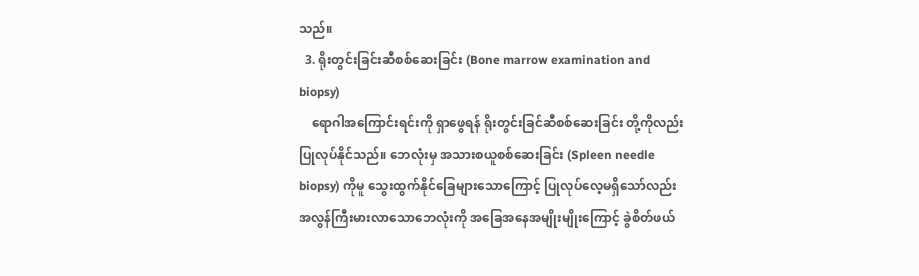သည်။
  3. ရိုးတွင်းခြင်းဆီစစ်ဆေးခြင်း (Bone marrow examination and biopsy)
    ရောဂါအကြောင်းရင်းကို ရှာဖွေရန် ရိုးတွင်းခြင်ဆီစစ်ဆေးခြင်း တို့ကိုလည်း ပြုလုပ်နိုင်သည်။ ဘေလုံးမှ အသားစယူစစ်ဆေးခြင်း (Spleen needle biopsy) ကိုမူ သွေးထွက်နိုင်ခြေများသောကြောင့် ပြုလုပ်လေ့မရှိသော်လည်း အလွန်ကြီးမားလာသောဘေလုံးကို အခြေအနေအမျိုးမျိုးကြောင့် ခွဲစိတ်ဖယ်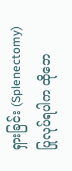ရှားခြင်း (Splenectomy) ပြုလုပ်ရပါက ထိုဘေ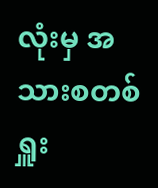လုံးမှ အသားစတစ်ရှူး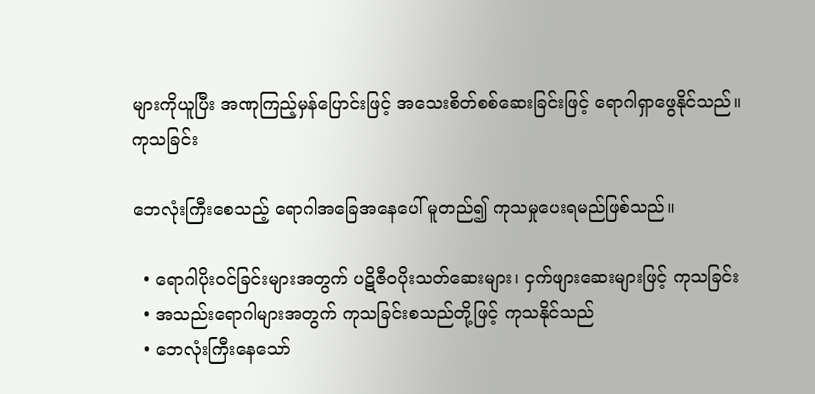များကိုယူပြီး အဏုကြည့်မှန်ပြောင်းဖြင့် အသေးစိတ်စစ်ဆေးခြင်းဖြင့် ရောဂါရှာဖွေနိုင်သည်။
ကုသခြင်း

ဘေလုံးကြီးစေသည့် ရောဂါအခြေအနေပေါ် မူတည်၍ ကုသမှုပေးရမည်ဖြစ်သည်။

  • ရောဂါပိုးဝင်ခြင်းများအတွက် ပဋိဇီဝပိုးသတ်ဆေးများ၊ ငှက်ဖျားဆေးများဖြင့် ကုသခြင်း
  • အသည်းရောဂါများအတွက် ကုသခြင်းစသည်တို့ဖြင့် ကုသနိုင်သည်
  • ဘေလုံးကြီးနေသော်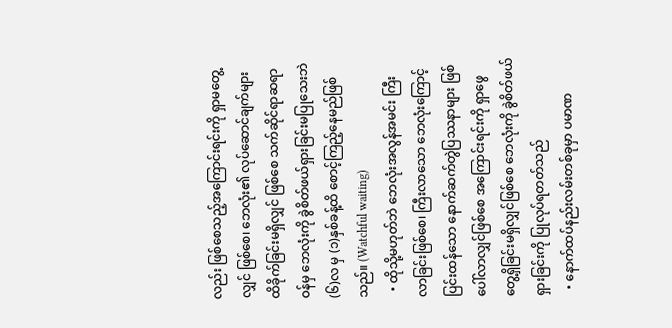လည်း ဖြစ်စေသည့်အကြောင်းရင်းကို ရှာမတွေ့လျှင် ဖြစ်စေ၊ ဘေလုံး၏ လုပ်ဆောင်ချက်များ ထိခိုက်ခြင်းမရှိလျှင် ဖြစ်စေ သက်ဆိုင်ရာဆရာဝန်မှ ဘေလုံးကို ခွဲစိတ်ဖယ်ရှားခြင်းမပြုသေးဘဲ (၆)လ မှ (၁)နှစ်ခန့်ထိ စောင့်ကြည့်နေမည်ဖြစ်သည်။ (Watchful waiting)
  • ထိုသို့မဟုတ်ဘဲ ဘေလုံးအလွန်အမင်း ကြီးလာခြင်းဖြစ်စေ၊ ကြီးလာသော ဘေလုံးကြောင့် ပြင်းထန်သော နောက်ဆက်တွဲပြဿနာများ ဖြစ်ပေါ်လာလျှင်ဖြစ်စေ အကြောင်းရင်းကို ရှာဖွေတွေ့ရှိခြင်းမရှိလျှင်ဖြစ်စေ ဘေလုံးကို ခွဲစိတ်ဖယ်ရှားခြင်းကို ပြုလုပ်ရတတ်သည်
  • နောက်ထပ်နည်းလမ်းတစ်ခုမှာ ပမာဏ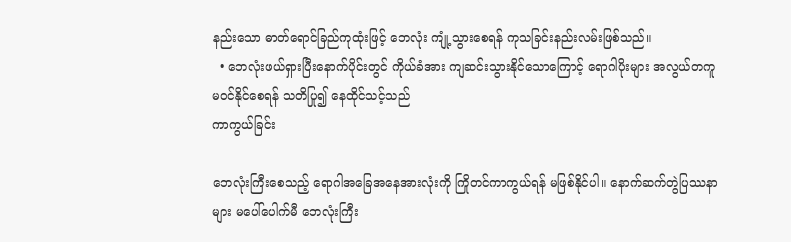နည်းသော ဓာတ်ရောင်ခြည်ကုထုံးဖြင့် ဘေလုံး ကျုံ့သွားစေရန် ကုသခြင်းနည်းလမ်းဖြစ်သည်။
  • ဘေလုံးဖယ်ရှားပြီးနောက်ပိုင်းတွင် ကိုယ်ခံအား ကျဆင်းသွားနိုင်သောကြောင့် ရောဂါပိုးများ အလွယ်တကူမဝင်နိုင်စေရန် သတိပြု၍ နေထိုင်သင့်သည်
ကာကွယ်ခြင်း

ဘေလုံးကြီးစေသည့် ရောဂါအခြေအနေအားလုံးကို ကြိုတင်ကာကွယ်ရန် မဖြစ်နိုင်ပါ။ နောက်ဆက်တွဲပြဿနာများ မပေါ်ပေါက်မီ ဘေလုံးကြီး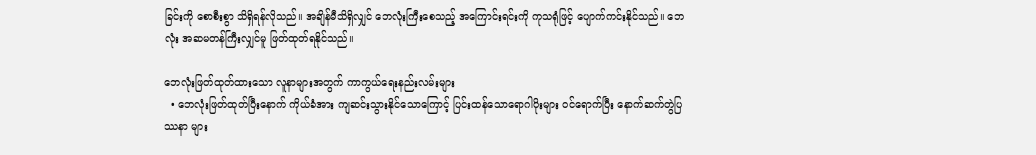ခြင်းကို စောစီးစွာ သိရှိရန်လိုသည်။ အချိန်မီသိရှိလျှင် ဘေလုံးကြီးစေသည့် အကြောင်းရင်းကို ကုသရုံဖြင့် ပျောက်ကင်းနိုင်သည်။ ဘေလုံး အဆမတန်ကြီးလျှင်မူ ဖြတ်ထုတ်ရနိုင်သည်။

ဘေလုံးဖြတ်ထုတ်ထားသော လူနာများအတွက် ကာကွယ်ရေးနည်းလမ်းများ
  • ဘေလုံးဖြတ်ထုတ်ပြီးနောက် ကိုယ်ခံအား ကျဆင်းသွားနိုင်သောကြောင့် ပြင်းထန်သောရောဂါပိုးများ ဝင်ရောက်ပြီး နောက်ဆက်တွဲပြဿနာ များ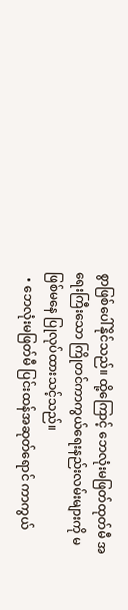စွာဖြစ်ပေါ်နိုင်သည်။ ထို့ကြောင့် ဘေလုံးမဖြတ်ထုတ်မီ အရေးကြီးသော ကြိုတင်ကာကွယ်ရေးနည်းလမ်းများကို မဖြစ်မနေ ပြုလုပ်ထားသင့်သည်။
  • ဘေလုံးမဖြတ်မီ ပြင်းထန်အဆုတ်ရောင် ကာကွယ်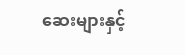ဆေးများနှင့်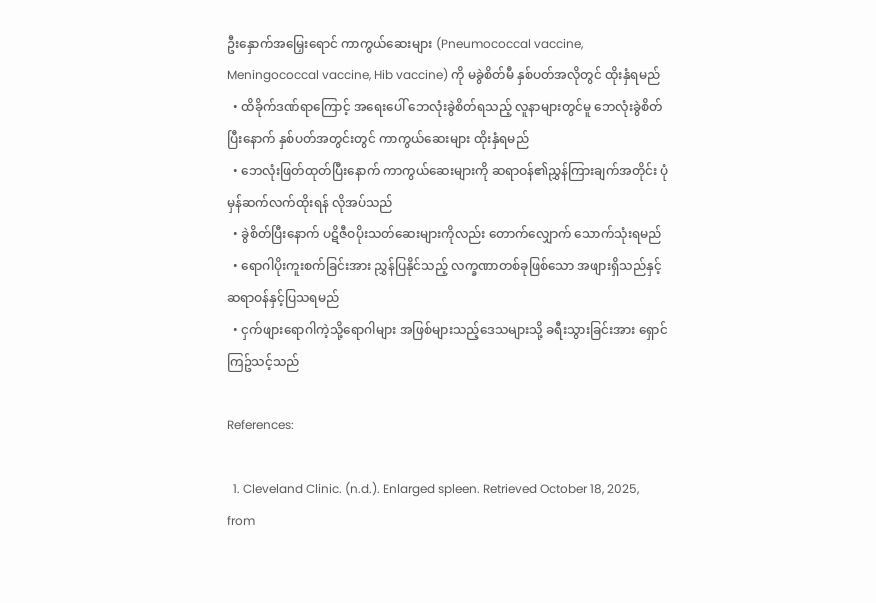ဦး‌နှောက်အမြှေးရောင် ကာကွယ်ဆေးများ (Pneumococcal vaccine, Meningococcal vaccine, Hib vaccine) ကို မခွဲစိတ်မီ နှစ်ပတ်အလိုတွင် ထိုးနှံရမည်
  • ထိခိုက်ဒဏ်ရာကြောင့် အရေးပေါ် ဘေလုံးခွဲစိတ်ရသည့် လူနာများတွင်မူ ဘေလုံးခွဲစိတ်ပြီးနောက် နှစ်ပတ်အတွင်းတွင် ကာကွယ်ဆေးများ ထိုးနှံရမည်
  • ဘေလုံးဖြတ်ထုတ်ပြီးနောက် ကာကွယ်ဆေးများကို ဆရာဝန်၏ညွှန်ကြားချက်အတိုင်း ပုံမှန်ဆက်လက်ထိုးရန် လိုအပ်သည်
  • ခွဲစိတ်ပြီးနောက် ပဋိဇီဝပိုးသတ်ဆေးများကိုလည်း တောက်လျှောက် သောက်သုံးရမည်
  • ရောဂါပိုးကူးစက်ခြင်းအား ညွှန်ပြနိုင်သည့် လက္ခဏာတစ်ခုဖြစ်သော အဖျားရှိသည်နှင့် ဆရာဝန်နှင့်ပြသရမည်
  • ငှက်ဖျားရောဂါကဲ့သို့ရောဂါများ အဖြစ်များသည့်ဒေသများသို့ ခရီးသွားခြင်းအား ရှောင်ကြဥ်သင့်သည်

References:

  1. Cleveland Clinic. (n.d.). Enlarged spleen. Retrieved October 18, 2025, from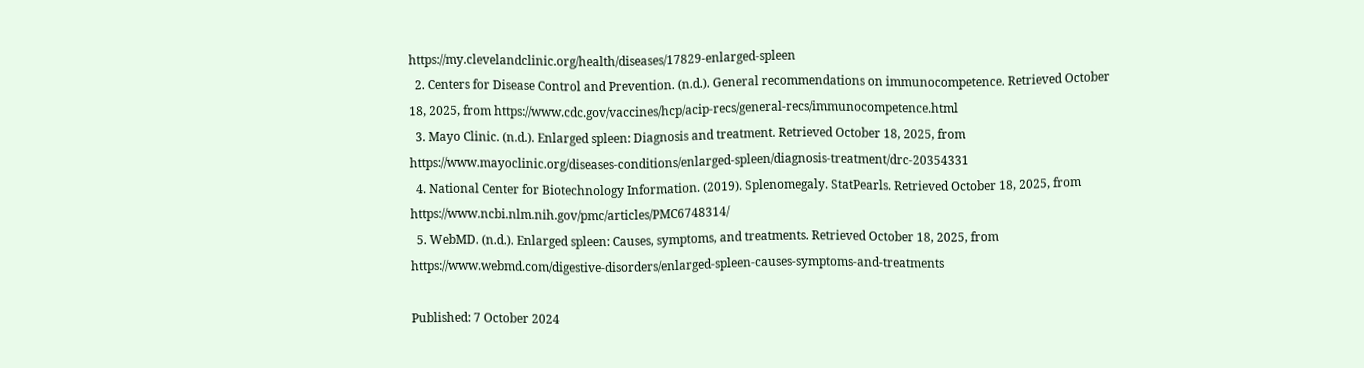https://my.clevelandclinic.org/health/diseases/17829-enlarged-spleen
  2. Centers for Disease Control and Prevention. (n.d.). General recommendations on immunocompetence. Retrieved October 18, 2025, from https://www.cdc.gov/vaccines/hcp/acip-recs/general-recs/immunocompetence.html
  3. Mayo Clinic. (n.d.). Enlarged spleen: Diagnosis and treatment. Retrieved October 18, 2025, from https://www.mayoclinic.org/diseases-conditions/enlarged-spleen/diagnosis-treatment/drc-20354331
  4. National Center for Biotechnology Information. (2019). Splenomegaly. StatPearls. Retrieved October 18, 2025, from https://www.ncbi.nlm.nih.gov/pmc/articles/PMC6748314/
  5. WebMD. (n.d.). Enlarged spleen: Causes, symptoms, and treatments. Retrieved October 18, 2025, from https://www.webmd.com/digestive-disorders/enlarged-spleen-causes-symptoms-and-treatments

Published: 7 October 2024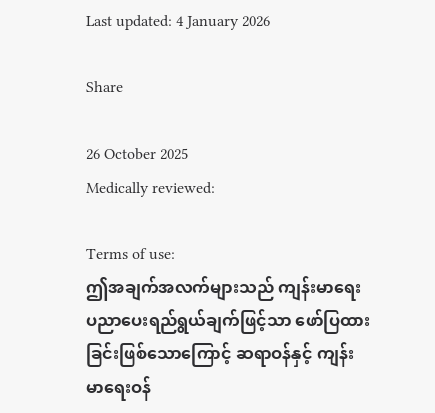Last updated: 4 January 2026

Share

26 October 2025
Medically reviewed:

Terms of use:
ဤအချက်အလက်များသည် ကျန်းမာရေးပညာပေးရည်ရွယ်ချက်ဖြင့်သာ ဖော်ပြထားခြင်းဖြစ်သောကြောင့် ဆရာဝန်နှင့် ကျန်းမာရေးဝန်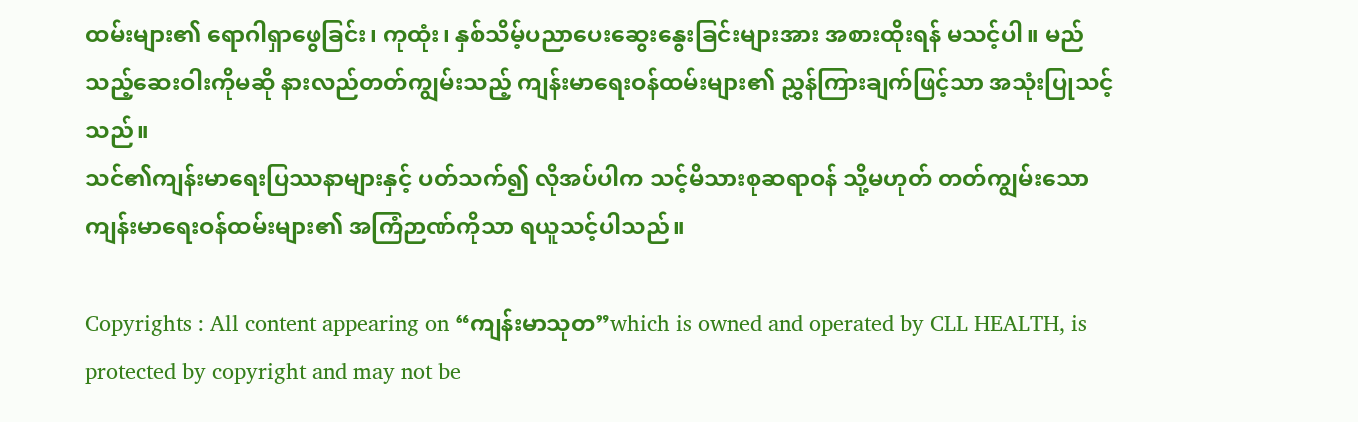ထမ်းများ၏ ရောဂါရှာဖွေခြင်း၊ ကုထုံး၊ နှစ်သိမ့်ပညာပေးဆွေးနွေးခြင်းများအား အစားထိုးရန် မသင့်ပါ။ မည်သည့်ဆေးဝါးကိုမဆို နားလည်တတ်ကျွမ်းသည့် ကျန်းမာရေးဝန်ထမ်းများ၏ ညွှန်ကြားချက်ဖြင့်သာ အသုံးပြုသင့်သည်။
သင်၏ကျန်းမာရေးပြဿနာများနှင့် ပတ်သက်၍ လိုအပ်ပါက သင့်မိသားစုဆရာဝန် သို့မဟုတ် တတ်ကျွမ်းသော ကျန်းမာရေးဝန်ထမ်းများ၏ အကြံဉာဏ်ကိုသာ ရယူသင့်ပါသည်။

Copyrights : All content appearing on “ကျန်းမာသုတ”which is owned and operated by CLL HEALTH, is protected by copyright and may not be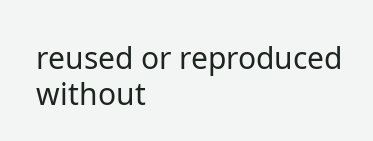reused or reproduced without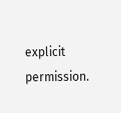explicit permission.